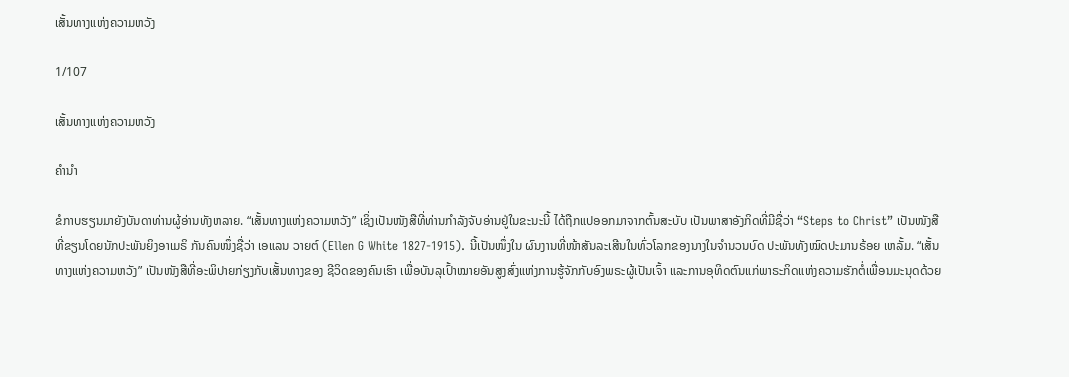ເສັ້ນທາງແຫ່ງຄວາມຫວັງ

1/107

ເສັ້ນທາງແຫ່ງຄວາມຫວັງ

ຄຳນຳ

ຂໍກາບຮຽນມາຍັງບັນດາທ່ານຜູ້ອ່ານທັງຫລາຍ. “ເສັ້ນທາງແຫ່ງຄວາມຫວັງ” ເຊິ່ງເປັນໜັງສືທີ່ທ່ານກຳລັງຈັບອ່ານຢູ່ໃນຂະນະນີ້ ໄດ້ຖືກແປອອກມາຈາກຕົ້ນສະບັບ ເປັນພາສາອັງກິດທີ່ມີຊື່ວ່າ “Steps to Christ” ເປັນໜັງສືທີ່ຂຽນໂດຍນັກປະພັນຍິງອາເມຣິ ກັນຄົນໜຶ່ງຊື່ວ່າ ເອແລນ ວາຍຕ໌ (Ellen G White 1827-1915). ນີ້ເປັນໜຶ່ງໃນ ຜົນງານທີ່ໜ້າສັນລະເສີນໃນທົ່ວໂລກຂອງນາງໃນຈຳນວນບົດ ປະພັນທັງໝົດປະມານຣ້ອຍ ເຫລັ້ມ. “ເສັ້ນທາງແຫ່ງຄວາມຫວັງ” ເປັນໜັງສືທີ່ອະພິປາຍກ່ຽງກັບເສັ້ນທາງຂອງ ຊີວິດຂອງຄົນເຮົາ ເພື່ອບັນລຸເປົ້າໝາຍອັນສູງສົ່ງແຫ່ງການຮູ້ຈັກກັບອົງພຣະຜູ້ເປັນເຈົ້າ ແລະການອຸທິດຕົນແກ່ພາຣະກິດແຫ່ງຄວາມຮັກຕໍ່ເພື່ອນມະນຸດດ້ວຍ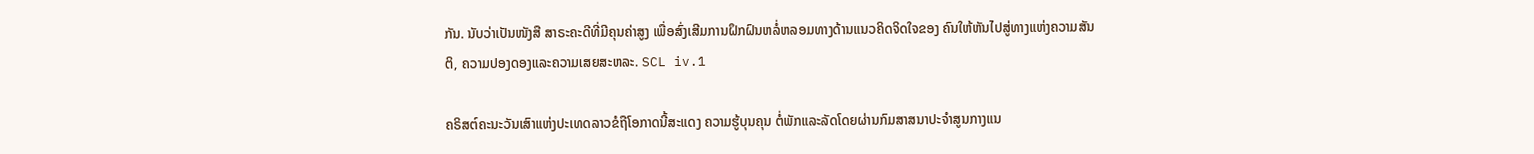ກັນ. ນັບວ່າເປັນໜັງສື ສາຣະຄະດີທີ່ມີຄຸນຄ່າສູງ ເພື່ອສົ່ງເສີມການຝຶກຝົນຫລໍ່ຫລອມທາງດ້ານແນວຄິດຈິດໃຈຂອງ ຄົນໃຫ້ຫັນໄປສູ່ທາງແຫ່ງຄວາມສັນຕິ, ຄວາມປອງດອງແລະຄວາມເສຍສະຫລະ. SCL iv.1

ຄຣິສຕ໌ຄະນະວັນເສົາແຫ່ງປະເທດລາວຂໍຖືໂອກາດນີ້ສະແດງ ຄວາມຮູ້ບຸນຄຸນ ຕໍ່ພັກແລະລັດໂດຍຜ່ານກົມສາສນາປະຈຳສູນກາງແນ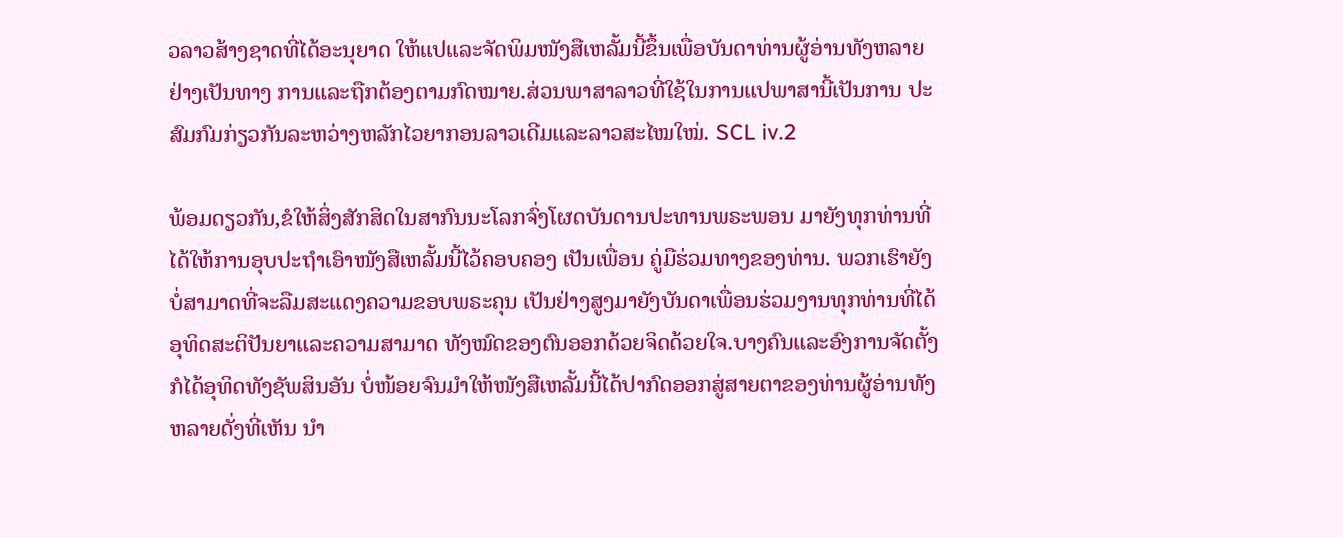ວລາວສ້າງຊາດທີ່ໄດ້ອະນຸຍາດ ໃຫ້ແປແລະຈັດພິມໜັງສືເຫລັ້ມນີ້ຂຶ້ນເພື່ອບັນດາທ່ານຜູ້ອ່ານທັງຫລາຍຢ່າງເປັນທາງ ການແລະຖືກຕ້ອງຕາມກົດໝາຍ.ສ່ວນພາສາລາວທີ່ໃຊ້ໃນການແປພາສານີ້ເປັນການ ປະສົມກົມກ່ຽວກັນລະຫວ່າງຫລັກໄວຍາກອນລາວເດີມແລະລາວສະໄໝໃໝ່. SCL iv.2

ພ້ອມດຽວກັນ,ຂໍໃຫ້ສິ່ງສັກສິດໃນສາກົນນະໂລກຈົ່ງໂຜດບັນດານປະທານພຣະພອນ ມາຍັງທຸກທ່ານທີ່ໄດ້ໃຫ້ການອຸບປະຖຳເອົາໜັງສືເຫລັ້ມນີ້ໄວ້ຄອບຄອງ ເປັນເພື່ອນ ຄູ່ມືຮ່ວມທາງຂອງທ່ານ. ພວກເຮົາຍັງບໍ່ສາມາດທີ່ຈະລືມສະແດງຄວາມຂອບພຣະຄຸນ ເປັນຢ່າງສູງມາຍັງບັນດາເພື່ອນຮ່ວມງານທຸກທ່ານທີ່ໄດ້ອຸທິດສະຕິປັນຍາແລະຄວາມສາມາດ ທັງໝົດຂອງຕົນອອກດ້ວຍຈິດດ້ວຍໃຈ.ບາງຄົນແລະອົງການຈັດຕັ້ງກໍໄດ້ອຸທິດທັງຊັພສິນອັນ ບໍ່ໜ້ອຍຈົນມຳໃຫ້ໜັງສືເຫລັ້ມນີ້ໄດ້ປາກົດອອກສູ່ສາຍຕາຂອງທ່ານຜູ້ອ່ານທັງຫລາຍດັ່ງທີ່ເຫັນ ນຳ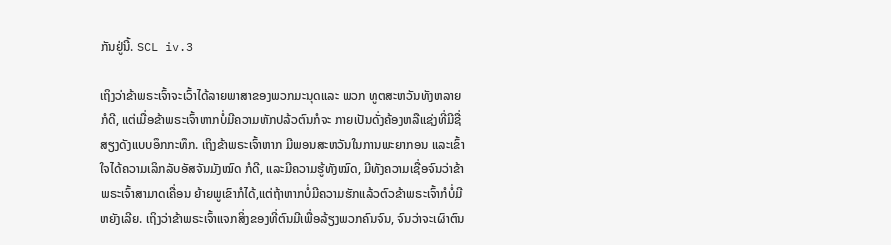ກັນຢູ່ນີ້. SCL iv.3

ເຖິງວ່າຂ້າພຣະເຈົ້າຈະເວົ້າໄດ້ລາຍພາສາຂອງພວກມະນຸດແລະ ພວກ ທູຕສະຫວັນທັງຫລາຍກໍດີ, ແຕ່ເມື່ອຂ້າພຣະເຈົ້າຫາກບໍ່ມີຄວາມຫັກປລ້ວຕົນກໍຈະ ກາຍເປັນດັ່ງຄ້ອງຫລືແຊ່ງທີ່ມີຊື່ສຽງດັງແບບອຶກກະທຶກ. ເຖິງຂ້າພຣະເຈົ້າຫາກ ມີພອນສະຫວັນໃນການພະຍາກອນ ແລະເຂົ້າໃຈໄດ້ຄວາມເລິກລັບອັສຈັນມັງໝົດ ກໍດີ, ແລະມີຄວາມຮູ້ທັງໝົດ, ມີທັງຄວາມເຊື່ອຈົນວ່າຂ້າພຣະເຈົ້າສາມາດເຄື່ອນ ຍ້າຍພູເຂົາກໍໄດ້,ແຕ່ຖ້າຫາກບໍ່ມີຄວາມຮັກແລ້ວຕົວຂ້າພຣະເຈົ້າກໍບໍ່ມີຫຍັງເລີຍ. ເຖິງວ່າຂ້າພຣະເຈົ້າແຈກສິ່ງຂອງທີ່ຕົນມີເພື່ອລ້ຽງພວກຄົນຈົນ, ຈົນວ່າຈະເຜົາຕົນ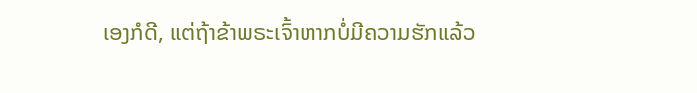ເອງກໍດີ, ແຕ່ຖ້າຂ້າພຣະເຈົ້າຫາກບໍ່ມີຄວາມຮັກແລ້ວ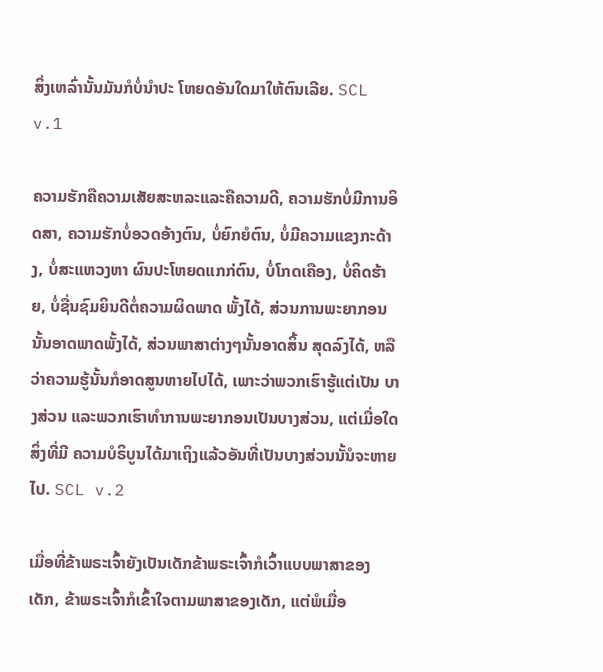ສິ່ງເຫລົ່ານັ້ນມັນກໍບໍ່ນຳປະ ໂຫຍດອັນໃດມາໃຫ້ຕົນເລີຍ. SCL v.1

ຄວາມຮັກຄືຄວາມເສັຍສະຫລະແລະຄືຄວາມດີ, ຄວາມຮັກບໍ່ມີການອິດສາ, ຄວາມຮັກບໍ່ອວດອ້າງຕົນ, ບໍ່ຍົກຍໍຕົນ, ບໍ່ມີຄວາມແຂງກະດ້າງ, ບໍ່ສະແຫວງຫາ ຜົນປະໂຫຍດແກກ່ຕົນ, ບໍ່ໂກດເຄືອງ, ບໍ່ຄິດຮ້າຍ, ບໍ່ຊື່ນຊົມຍິນດີຕໍ່ຄວາມຜິດພາດ ພັ້ງໄດ້, ສ່ວນການພະຍາກອນນັ້ນອາດພາດພັ້ງໄດ້, ສ່ວນພາສາຕ່າງໆນັ້ນອາດສິ້ນ ສຸດລົງໄດ້, ຫລືວ່າຄວາມຮູ້ນັ້ນກໍອາດສູນຫາຍໄປໄດ້, ເພາະວ່າພວກເຮົາຮູ້ແຕ່ເປັນ ບາງສ່ວນ ແລະພວກເຮົາທຳການພະຍາກອນເປັນບາງສ່ວນ, ແຕ່ເມື່ອໃດສິ່ງທີ່ມີ ຄວາມບໍຣິບູນໄດ້ມາເຖິງແລ້ວອັນທີ່ເປັນບາງສ່ວນນັ້ນໍຈະຫາຍໄປ. SCL v.2

ເມື່ອທີ່ຂ້າພຣະເຈົ້າຍັງເປັນເດັກຂ້າພຣະເຈົ້າກໍເວົ້າແບບພາສາຂອງເດັກ, ຂ້າພຣະເຈົ້າກໍເຂົ້າໃຈຕາມພາສາຂອງເດັກ, ແຕ່ພໍເມື່ອ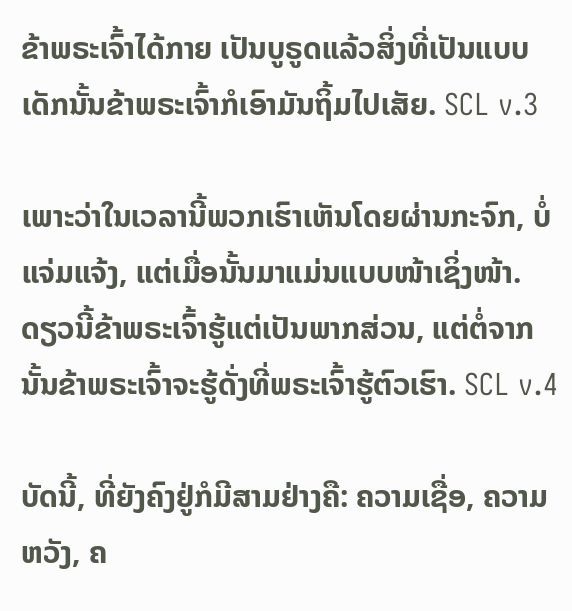ຂ້າພຣະເຈົ້າໄດ້ກາຍ ເປັນບູຣູດແລ້ວສິ່ງທີ່ເປັນແບບເດັກນັ້ນຂ້າພຣະເຈົ້າກໍເອົາມັນຖິ້ມໄປເສັຍ. SCL v.3

ເພາະວ່າໃນເວລານີ້ພວກເຮົາເຫັນໂດຍຜ່ານກະຈົກ, ບໍ່ແຈ່ມແຈ້ງ, ແຕ່ເມື່ອນັ້ນມາແມ່ນແບບໜ້າເຊິ່ງໜ້າ. ດຽວນີ້ຂ້າພຣະເຈົ້າຮູ້ແຕ່ເປັນພາກສ່ວນ, ແຕ່ຕໍ່ຈາກນັ້ນຂ້າພຣະເຈົ້າຈະຮູ້ດັ່ງທີ່ພຣະເຈົ້າຮູ້ຕົວເຮົາ. SCL v.4

ບັດນີ້, ທີ່ຍັງຄົງຢູ່ກໍມີສາມຢ່າງຄື: ຄວາມເຊື່ອ, ຄວາມຫວັງ, ຄ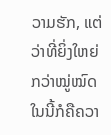ວາມຮັກ, ແຕ່ວ່າທີ່ຍິ່ງໃຫຍ່ກວ່າໝູ່ໝົດໃນນີ້ກໍຄືຄວາ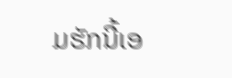ມຮັກນີ້ເອ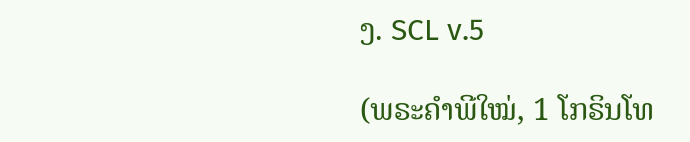ງ. SCL v.5

(ພຣະຄຳພີໃໝ່, 1 ໂກຣິນໂທ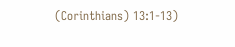(Corinthians) 13:1-13)